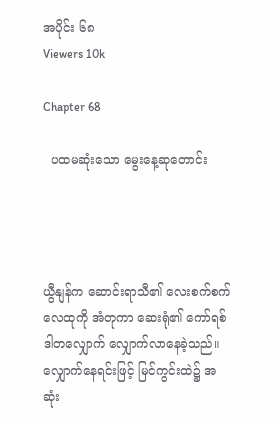အပိုင်း ၆၈
Viewers 10k

Chapter 68

  ပထမဆုံးသော မွေးနေ့ဆုတောင်း




ယွီနျန်က ဆောင်းရာသီ၏ လေးစက်စက် လေထုကို အံတုကာ ဆေးရုံ၏ ကော်ရစ်ဒါတလျှောက် လျှောက်လာနေခဲ့သည်။ လျှောက်နေရင်းဖြင့် မြင်ကွင်းထဲ၌ အဆုံး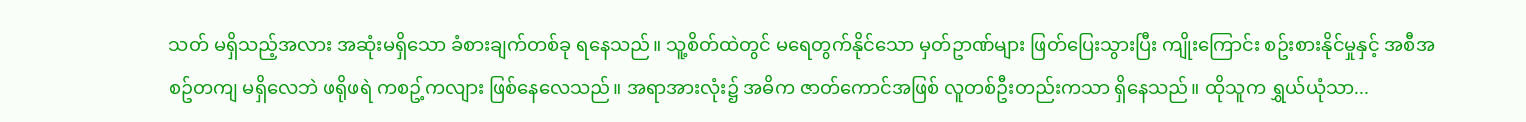သတ် မရှိသည့်အလား အဆုံးမရှိသော ခံစားချက်တစ်ခု ရနေသည်။ သူ့စိတ်ထဲတွင် မရေတွက်နိုင်သော မှတ်ဥာဏ်များ ဖြတ်ပြေးသွားပြီး ကျိုးကြောင်း စဥ်းစားနိုင်မှုနှင့် အစီအစဥ်တကျ မရှိလေဘဲ ဖရိုဖရဲ ကစဥ့်ကလျား ဖြစ်နေလေသည်။ အရာအားလုံး၌ အဓိက ဇာတ်ကောင်အဖြစ် လူတစ်ဦးတည်းကသာ ရှိနေသည်။ ထိုသူက ရွှယ်ယုံသာ...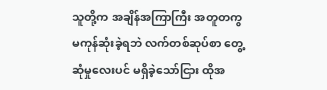သူတို့က အချိန်အကြာကြီး အတူတကွ မကုန်ဆုံးခဲ့ရဘဲ လက်တစ်ဆုပ်စာ တွေ့ဆုံမှုလေးပင် မရှိခဲ့သော်ငြား ထိုအ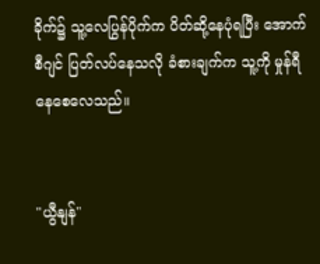ခိုက်၌ သူ့လေပြွန်ပိုက်က ပိတ်ဆို့နေပုံရပြီး အောက်စီဂျင် ပြတ်လပ်နေသလို ခံစားချက်က သူ့ကို မှုန်ရီနေစေလေသည်။


"ယွီနျန်"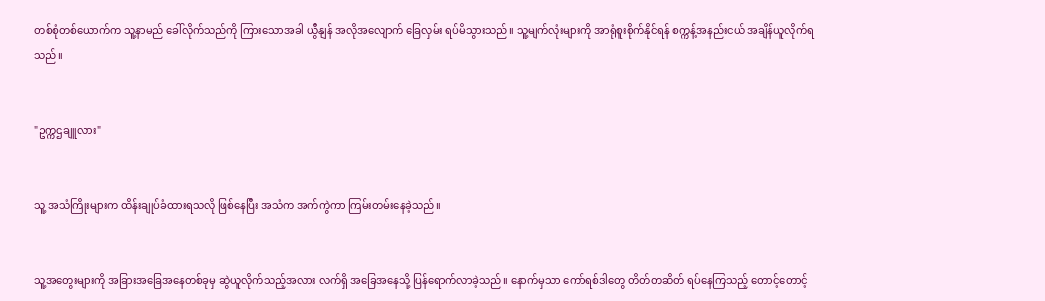တစ်စုံတစ်ယောက်က သူ့နာမည် ခေါ်လိုက်သည်ကို ကြားသောအခါ ယွီနျန် အလိုအလျောက် ခြေလှမ်း ရပ်မိသွားသည်။ သူ့မျက်လုံးများကို အာရုံစူးစိုက်နိုင်ရန် စက္ကန့်အနည်းငယ် အချိန်ယူလိုက်ရသည်။


"ဥက္ကဌချူလား"


သူ့ အသံကြိုးများက ထိန်းချုပ်ခံထားရသလို ဖြစ်နေပြီး အသံက အက်ကွဲကာ ကြမ်းတမ်းနေခဲ့သည်။


သူ့အတွေးများကို အခြားအခြေအနေတစ်ခုမှ ဆွဲယူလိုက်သည့်အလား လက်ရှိ အခြေအနေသို့ ပြန်ရောက်လာခဲ့သည်။ နောက်မှသာ ကော်ရစ်ဒါတွေ တိတ်တဆိတ် ရပ်နေကြသည့် တောင့်တောင့်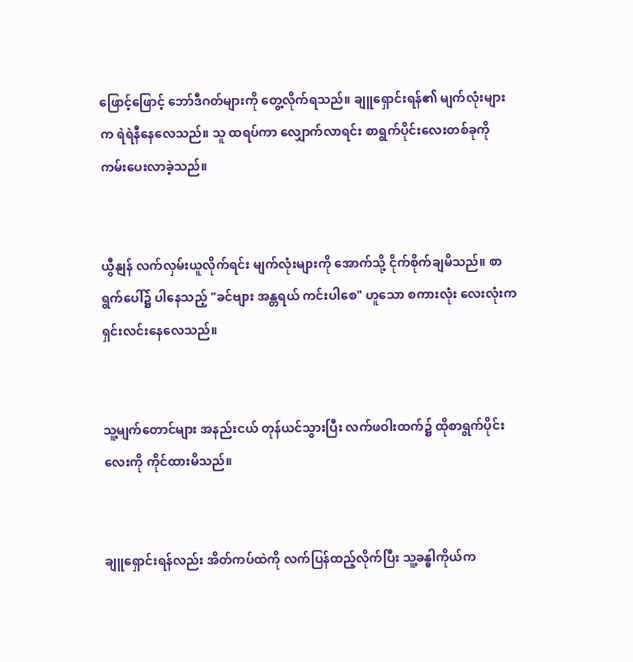ဖြောင့်ဖြောင့် ဘော်ဒီဂတ်များကို တွေ့လိုက်ရသည်။ ချူရှောင်းရန်၏ မျက်လုံးများက ရဲရဲနီနေလေသည်။ သူ ထရပ်ကာ လျှောက်လာရင်း စာရွက်ပိုင်းလေးတစ်ခုကို ကမ်းပေးလာခဲ့သည်။


ယွီနျန် လက်လှမ်းယူလိုက်ရင်း မျက်လုံးများကို အောက်သို့ ငိုက်စိုက်ချမိသည်။ စာရွက်ပေါ်၌ ပါနေသည့် "ခင်ဗျား အန္တရယ် ကင်းပါစေ" ဟူသော စကားလုံး လေးလုံးက ရှင်းလင်းနေလေသည်။


သူ့မျက်တောင်များ အနည်းငယ် တုန်ယင်သွားပြီး လက်ဖဝါးထက်၌ ထိုစာရွက်ပိုင်းလေးကို ကိုင်ထားမိသည်။


ချူရှောင်းရန်လည်း အိတ်ကပ်ထဲကို လက်ပြန်ထည့်လိုက်ပြီး သူ့ခန္ဓါကိုယ်က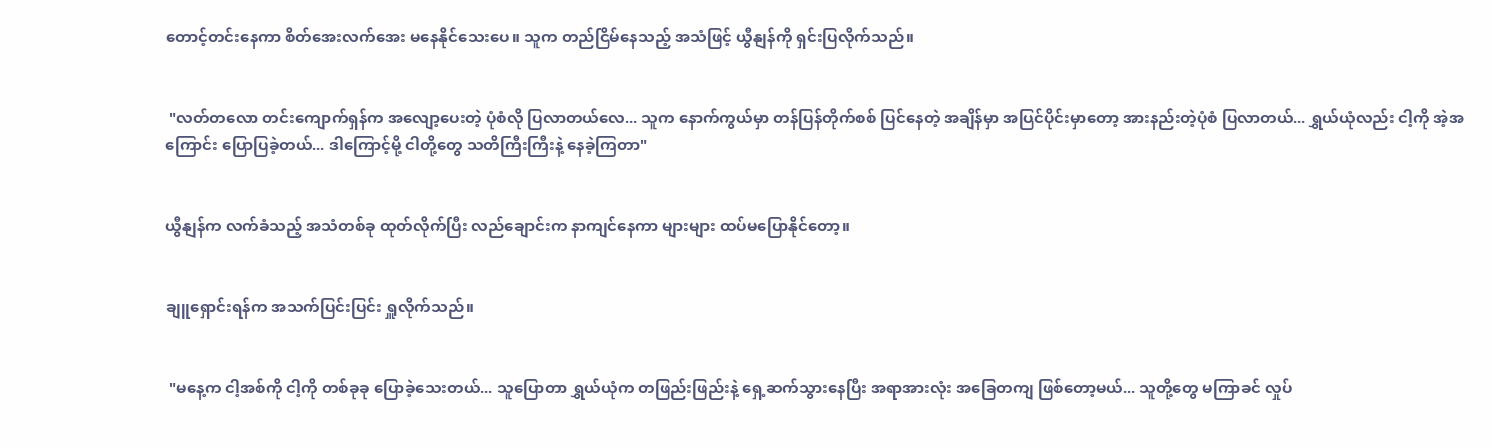တောင့်တင်းနေကာ စိတ်အေးလက်အေး မနေနိုင်သေးပေ။ သူက တည်ငြိမ်နေသည့် အသံဖြင့် ယွီနျန်ကို ရှင်းပြလိုက်သည်။


 "လတ်တလော တင်းကျောက်ရှန်က အလျော့ပေးတဲ့ ပုံစံလို ပြလာတယ်လေ... သူက နောက်ကွယ်မှာ တန်ပြန်တိုက်စစ် ပြင်နေတဲ့ အချိန်မှာ အပြင်ပိုင်းမှာတော့ အားနည်းတဲ့ပုံစံ ပြလာတယ်... ရွှယ်ယုံလည်း ငါ့ကို အဲ့အကြောင်း ပြောပြခဲ့တယ်... ဒါကြောင့်မို့ ငါတို့တွေ သတိကြီးကြီးနဲ့ နေခဲ့ကြတာ"


ယွီနျန်က လက်ခံသည့် အသံတစ်ခု ထုတ်လိုက်ပြီး လည်ချောင်းက နာကျင်နေကာ များများ ထပ်မပြောနိုင်တော့။


ချူရှောင်းရန်က အသက်ပြင်းပြင်း ရှူလိုက်သည်။


 "မနေ့က ငါ့အစ်ကို ငါ့ကို တစ်ခုခု ပြောခဲ့သေးတယ်... သူပြောတာ ရွှယ်ယုံက တဖြည်းဖြည်းနဲ့ ရှေ့ဆက်သွားနေပြီး အရာအားလုံး အခြေတကျ ဖြစ်တော့မယ်... သူတို့တွေ မကြာခင် လှုပ်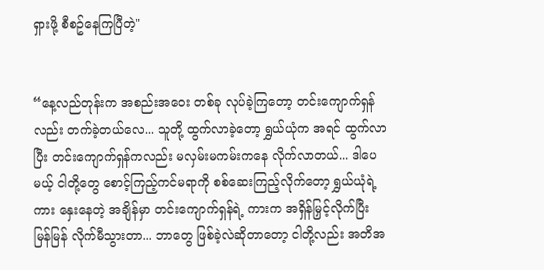ရှားဖို့ စီစဥ်နေကြပြီတဲ့"


“နေ့လည်တုန်းက အစည်းအဝေး တစ်ခု လုပ်ခဲ့ကြတော့ တင်းကျောက်ရှန်လည်း တက်ခဲ့တယ်လေ... သူတို့ ထွက်လာခဲ့တော့ ရွှယ်ယုံက အရင် ထွက်လာပြီး တင်းကျောက်ရှန်ကလည်း မလှမ်းမကမ်းကနေ လိုက်လာတယ်... ဒါပေမယ့် ငါတို့တွေ စောင့်ကြည့်ကင်မရာကို စစ်ဆေးကြည့်လိုက်တော့ ရွှယ်ယုံရဲ့ကား နှေးနေတဲ့ အချိန်မှာ တင်းကျောက်ရှန်ရဲ့ ကားက အရှိန်မြှင့်လိုက်ပြီး မြန်မြန် လိုက်မီသွားတာ... ဘာတွေ ဖြစ်ခဲ့လဲဆိုတာတော့ ငါတို့လည်း အတိအ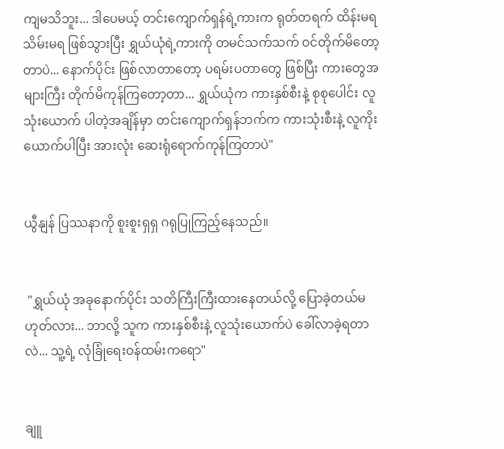ကျမသိဘူး... ဒါပေမယ့် တင်းကျောက်ရှန်ရဲ့ကားက ရုတ်တရက် ထိန်းမရသိမ်းမရ ဖြစ်သွားပြီး ရွှယ်ယုံရဲ့ကားကို တမင်သက်သက် ဝင်တိုက်မိတော့တာပဲ... နောက်ပိုင်း ဖြစ်လာတာတော့ ပရမ်းပတာတွေ ဖြစ်ပြီး ကားတွေအများကြီး တိုက်မိကုန်ကြတော့တာ... ရွှယ်ယုံက ကားနှစ်စီးနဲ့ စုစုပေါင်း လူသုံးယောက် ပါတဲ့အချိန်မှာ တင်းကျောက်ရှန်ဘက်က ကားသုံးစီးနဲ့ လူကိုးယောက်ပါပြီး အားလုံး ဆေးရုံရောက်ကုန်ကြတာပဲ"


ယွီနျန် ပြဿနာကို စူးစူးရှရှ ဂရုပြုကြည့်နေသည်။


 "ရွှယ်ယုံ အခုနောက်ပိုင်း သတိကြီးကြီးထားနေတယ်လို့ ပြောခဲ့တယ်မဟုတ်လား... ဘာလို့ သူက ကားနှစ်စီးနဲ့ လူသုံးယောက်ပဲ ခေါ်လာခဲ့ရတာလဲ... သူ့ရဲ့ လုံခြုံရေးဝန်ထမ်းကရော"


ချူ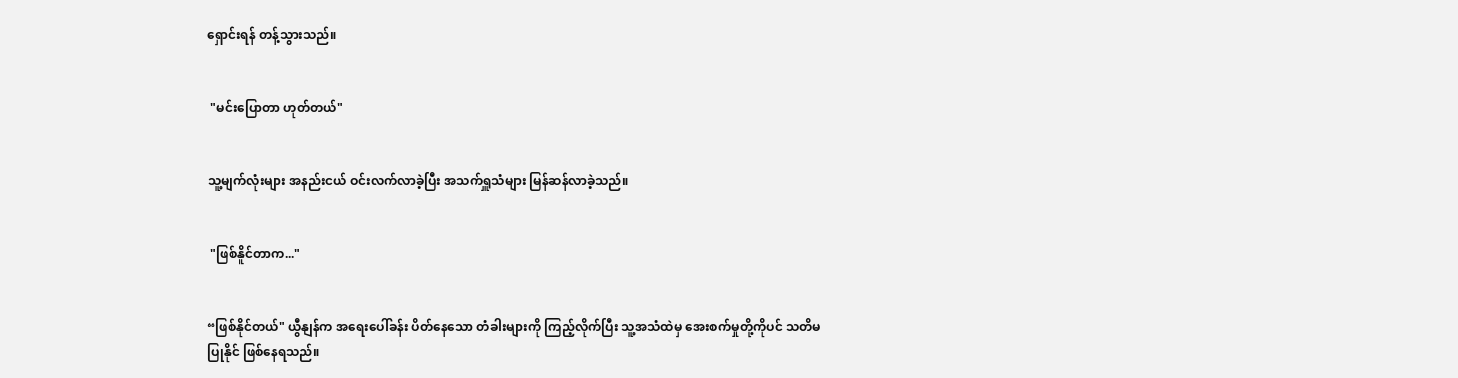ရှောင်းရန် တန့်သွားသည်။


 "မင်းပြောတာ ဟုတ်တယ်"


သူ့မျက်လုံးများ အနည်းငယ် ဝင်းလက်လာခဲ့ပြီး အသက်ရှူသံများ မြန်ဆန်လာခဲ့သည်။


 "ဖြစ်နိူင်တာက..."


“ဖြစ်နိုင်တယ်" ယွီနျန်က အရေးပေါ်ခန်း ပိတ်နေသော တံခါးများကို ကြည့်လိုက်ပြီး သူ့အသံထဲမှ အေးစက်မှုတို့ကိုပင် သတိမပြုနိုင် ဖြစ်နေရသည်။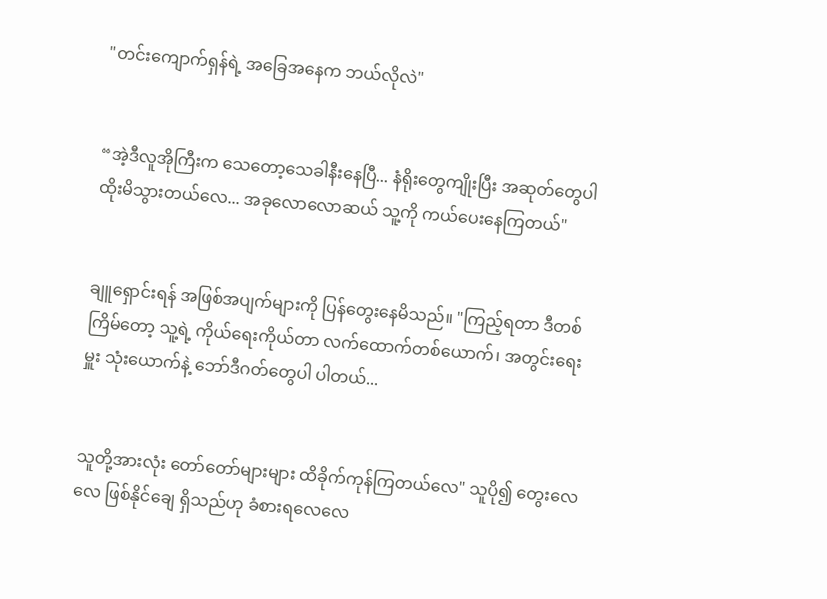"တင်းကျောက်ရှန်ရဲ့ အခြေအနေက ဘယ်လိုလဲ"


“အဲ့ဒီလူအိုကြီးက သေတော့သေခါနီးနေပြီ... နံရိုးတွေကျိုးပြီး အဆုတ်တွေပါ ထိုးမိသွားတယ်လေ... အခုလောလောဆယ် သူ့ကို ကယ်ပေးနေကြတယ်"


ချူရှောင်းရန် အဖြစ်အပျက်များကို ပြန်တွေးနေမိသည်။ "ကြည့်ရတာ ဒီတစ်ကြိမ်တော့ သူ့ရဲ့ ကိုယ်ရေးကိုယ်တာ လက်ထောက်တစ်ယောက်၊ အတွင်းရေးမှူး သုံးယောက်နဲ့ ဘော်ဒီဂတ်တွေပါ ပါတယ်...


သူတို့အားလုံး တော်တော်များများ ထိခိုက်ကုန်ကြတယ်လေ" သူပို၍ တွေးလေလေ ဖြစ်နိုင်ချေ ရှိသည်ဟု ခံစားရလေလေ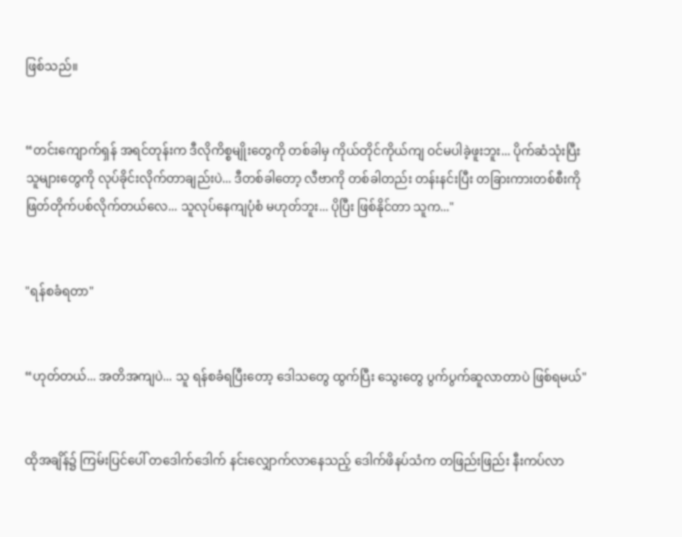ဖြစ်သည်။


“တင်းကျောက်ရှန် အရင်တုန်းက ဒီလိုကိစ္စမျိုးတွေကို တစ်ခါမှ ကိုယ်တိုင်ကိုယ်ကျ ဝင်မပါခဲ့ဖူးဘူး... ပိုက်ဆံသုံးပြီး သူများတွေကို လုပ်ခိုင်းလိုက်တာချည်းပဲ... ဒီတစ်ခါတော့ လီဗာကို တစ်ခါတည်း တန်းနင်းပြီး တခြားကားတစ်စီးကို ဖြတ်တိုက်ပစ်လိုက်တယ်လေ... သူလုပ်နေကျပုံစံ မဟုတ်ဘူး... ပိုပြီး ဖြစ်နိုင်တာ သူက..."


"ရန်စခံရတာ"


“ဟုတ်တယ်... အတိအကျပဲ... သူ ရန်စခံရပြီးတော့ ဒေါသတွေ ထွက်ပြီး သွေးတွေ ပွက်ပွက်ဆူလာတာပဲ ဖြစ်ရမယ်"


ထိုအချိန်၌ ကြမ်းပြင်ပေါ် တဒေါက်ဒေါက် နင်းလျှောက်လာနေသည့် ဒေါက်ဖိနပ်သံက တဖြည်းဖြည်း နီးကပ်လာ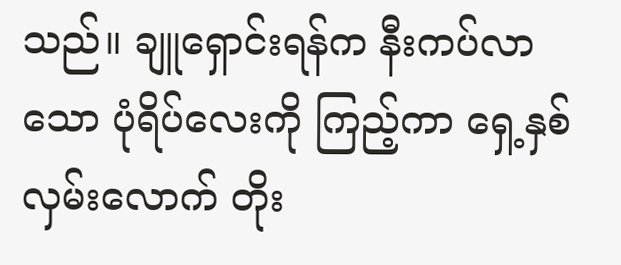သည်။ ချူရှောင်းရန်က နီးကပ်လာသော ပုံရိပ်လေးကို ကြည့်ကာ ရှေ့နှစ်လှမ်းလောက် တိုး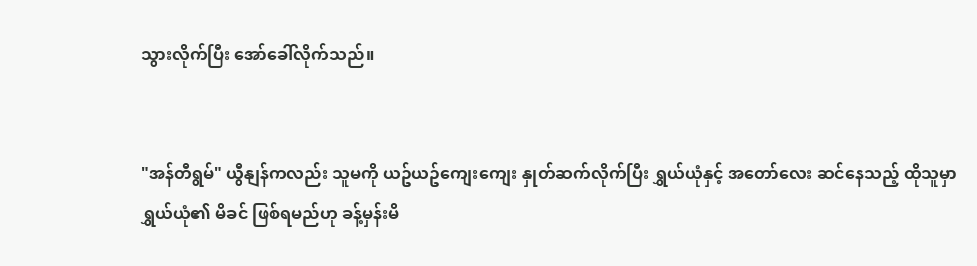သွားလိုက်ပြီး အော်ခေါ်လိုက်သည်။


"အန်တီရွမ်" ယွီနျန်ကလည်း သူမကို ယဥ်ယဥ်ကျေးကျေး နှုတ်ဆက်လိုက်ပြီး ရွှယ်ယုံနှင့် အတော်လေး ဆင်နေသည့် ထိုသူမှာ ရွှယ်ယုံ၏ မိခင် ဖြစ်ရမည်ဟု ခန့်မှန်းမိ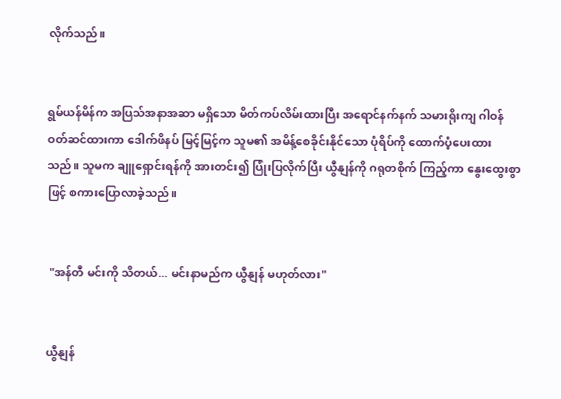လိုက်သည်။


ရွမ်ယန်မိန်က အပြသ်အနာအဆာ မရှိသော မိတ်ကပ်လိမ်းထားပြီး အရောင်နက်နက် သမားရိုးကျ ဂါဝန် ဝတ်ဆင်ထားကာ ဒေါက်ဖိနပ် မြင့်မြင့်က သူမ၏ အမိန့်စေခိုင်းနိုင်သော ပုံရိပ်ကို ထောက်ပံ့ပေးထားသည်။ သူမက ချူရှောင်းရန်ကို အားတင်း၍ ပြုံးပြလိုက်ပြီး ယွီနျန်ကို ဂရုတစိုက် ကြည့်ကာ နွေးထွေးစွာဖြင့် စကားပြောလာခဲ့သည်။


 "အန်တီ မင်းကို သိတယ်... မင်းနာမည်က ယွီနျန် မဟုတ်လား"


ယွီနျန်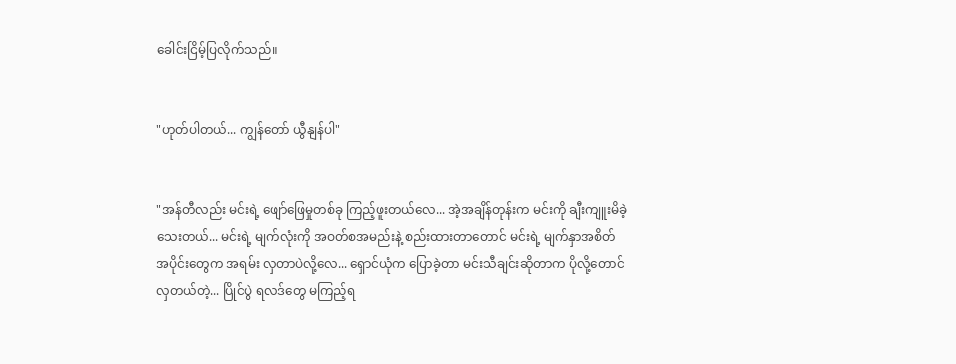ခေါင်းငြိမ့်ပြလိုက်သည်။


"ဟုတ်ပါတယ်... ကျွန်တော် ယွီနျန်ပါ"


"အန်တီလည်း မင်းရဲ့ ဖျော်ဖြေမှုတစ်ခု ကြည့်ဖူးတယ်လေ... အဲ့အချိန်တုန်းက မင်းကို ချီးကျူးမိခဲ့သေးတယ်... မင်းရဲ့ မျက်လုံးကို အဝတ်စအမည်းနဲ့ စည်းထားတာတောင် မင်းရဲ့ မျက်နှာအစိတ်အပိုင်းတွေက အရမ်း လှတာပဲလို့လေ... ရှောင်ယုံက ပြောခဲ့တာ မင်းသီချင်းဆိုတာက ပိုလို့တောင် လှတယ်တဲ့... ပြိုင်ပွဲ ရလဒ်တွေ မကြည့်ရ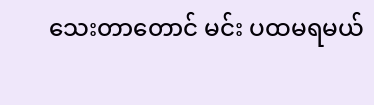သေးတာတောင် မင်း ပထမရမယ်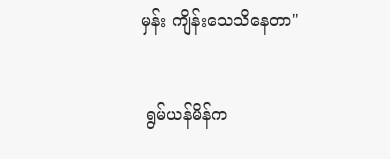မှန်း ကျိန်းသေသိနေတာ"


 ရွမ်ယန်မိန်က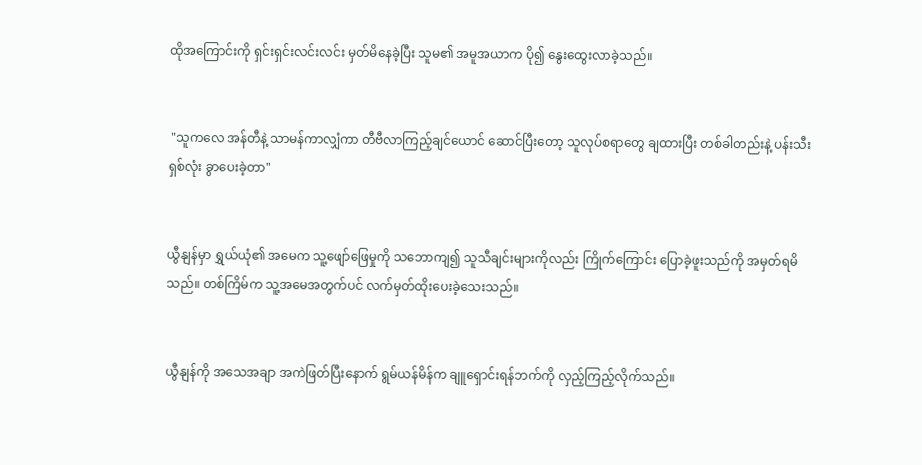ထိုအကြောင်းကို ရှင်းရှင်းလင်းလင်း မှတ်မိနေခဲ့ပြီး သူမ၏ အမူအယာက ပို၍ နွေးထွေးလာခဲ့သည်။


 "သူကလေ အန်တီနဲ့ သာမန်ကာလျှံကာ တီဗီလာကြည့်ချင်ယောင် ဆောင်ပြီးတော့ သူလုပ်စရာတွေ ချထားပြီး တစ်ခါတည်းနဲ့ ပန်းသီးရှစ်လုံး ခွာပေးခဲ့တာ"


ယွီနျန်မှာ ရွှယ်ယုံ၏ အမေက သူ့ဖျော်ဖြေမှုကို သဘောကျ၍ သူသီချင်းများကိုလည်း ကြိုက်ကြောင်း ပြောခဲ့ဖူးသည်ကို အမှတ်ရမိသည်။ တစ်ကြိမ်က သူ့အမေအတွက်ပင် လက်မှတ်ထိုးပေးခဲ့သေးသည်။


ယွီနျန်ကို အသေအချာ အကဲဖြတ်ပြီးနောက် ရွမ်ယန်မိန်က ချူရှောင်းရန်ဘက်ကို လှည့်ကြည့်လိုက်သည်။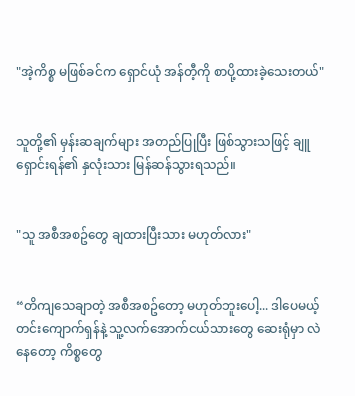"အဲ့ကိစ္စ မဖြစ်ခင်က ရှောင်ယုံ အန်တီ့ကို စာပို့ထားခဲ့သေးတယ်"


သူတို့၏ မှန်းဆချက်များ အတည်ပြုပြီး ဖြစ်သွားသဖြင့် ချူရှောင်းရန်၏ နှလုံးသား မြန်ဆန်သွားရသည်။


"သူ အစီအစဥ်တွေ ချထားပြီးသား မဟုတ်လား"


“တိကျသေချာတဲ့ အစီအစဥ်တော့ မဟုတ်ဘူးပေါ့... ဒါပေမယ့် တင်းကျောက်ရှန်နဲ့ သူ့လက်အောက်ငယ်သားတွေ ဆေးရုံမှာ လဲနေတော့ ကိစ္စတွေ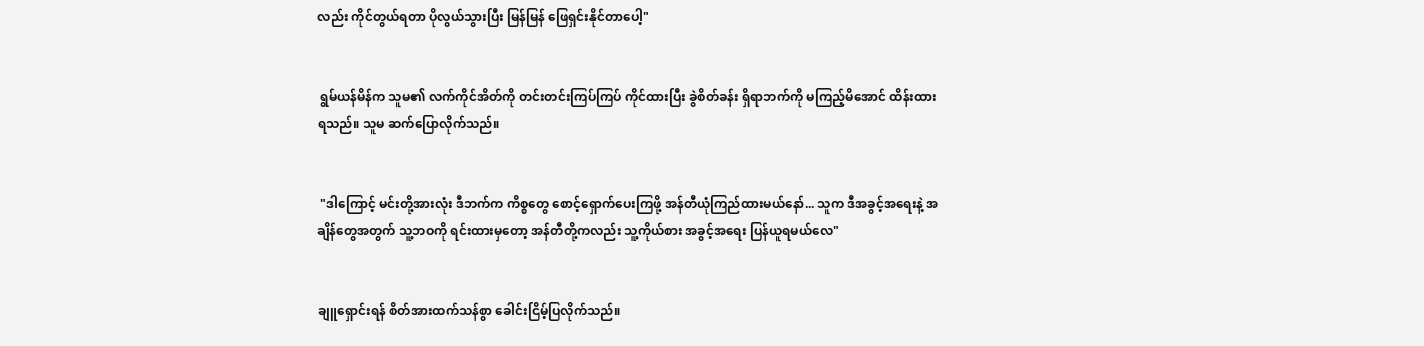လည်း ကိုင်တွယ်ရတာ ပိုလွယ်သွားပြီး မြန်မြန် ဖြေရှင်းနိုင်တာပေါ့"


 ရွမ်ယန်မိန်က သူမ၏ လက်ကိုင်အိတ်ကို တင်းတင်းကြပ်ကြပ် ကိုင်ထားပြီး ခွဲစိတ်ခန်း ရှိရာဘက်ကို မကြည့်မိအောင် ထိန်းထားရသည်။ သူမ ဆက်ပြောလိုက်သည်။


 "ဒါကြောင့် မင်းတို့အားလုံး ဒီဘက်က ကိစ္စတွေ စောင့်ရှောက်ပေးကြဖို့ အန်တီယုံကြည်ထားမယ်နော်... သူက ဒီအခွင့်အရေးနဲ့ အချိန်တွေအတွက် သူ့ဘဝကို ရင်းထားမှတော့ အန်တီတို့ကလည်း သူ့ကိုယ်စား အခွင့်အရေး ပြန်ယူရမယ်လေ"


ချူရှောင်းရန် စိတ်အားထက်သန်စွာ ခေါင်းငြိမ့်ပြလိုက်သည်။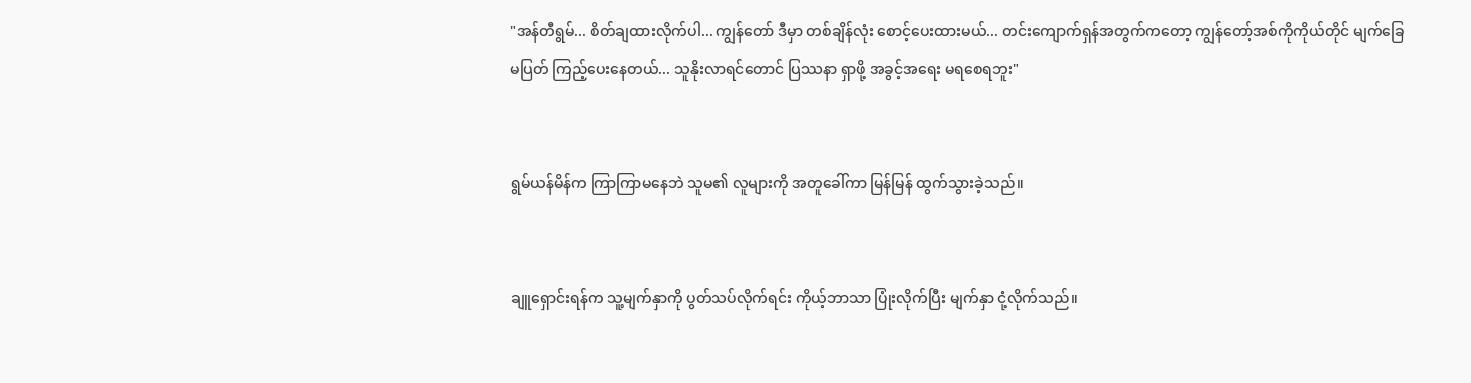"အန်တီရွမ်... စိတ်ချထားလိုက်ပါ... ကျွန်တော် ဒီမှာ တစ်ချိန်လုံး စောင့်ပေးထားမယ်... တင်းကျောက်ရှန်အတွက်ကတော့ ကျွန်တော့်အစ်ကိုကိုယ်တိုင် မျက်ခြေမပြတ် ကြည့်ပေးနေတယ်... သူနိုးလာရင်တောင် ပြဿနာ ရှာဖို့ အခွင့်အရေး မရစေရဘူး"


ရွမ်ယန်မိန်က ကြာကြာမနေဘဲ သူမ၏ လူများကို အတူခေါ်ကာ မြန်မြန် ထွက်သွားခဲ့သည်။


ချူရှောင်းရန်က သူ့မျက်နှာကို ပွတ်သပ်လိုက်ရင်း ကိုယ့်ဘာသာ ပြုံးလိုက်ပြီး မျက်နှာ ငုံ့လိုက်သည်။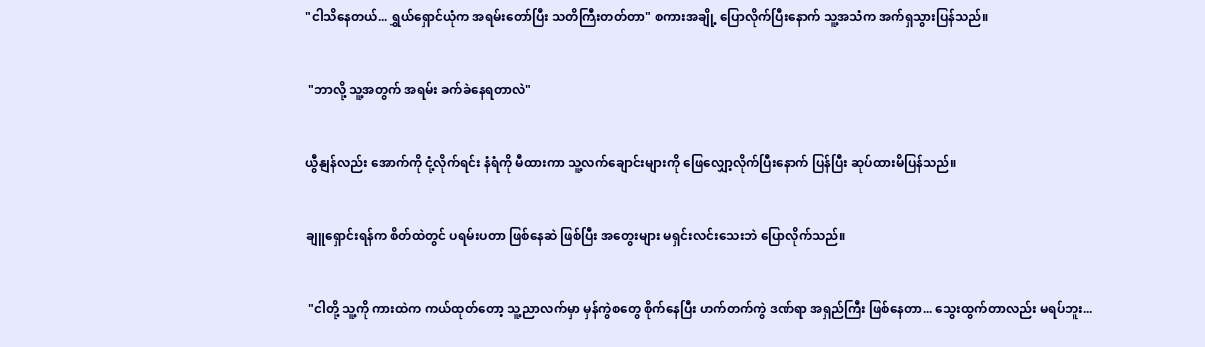"ငါသိနေတယ်... ရွှယ်ရှောင်ယုံက အရမ်းတော်ပြီး သတိကြီးတတ်တာ" စကားအချို့ ပြောလိုက်ပြီးနောက် သူ့အသံက အက်ရှသွားပြန်သည်။


 "ဘာလို့ သူ့အတွက် အရမ်း ခက်ခဲနေရတာလဲ"


ယွီနျန်လည်း အောက်ကို ငုံ့လိုက်ရင်း နံရံကို မီထားကာ သူ့လက်ချောင်းများကို ဖြေလျှော့လိုက်ပြီးနောက် ပြန်ပြီး ဆုပ်ထားမိပြန်သည်။


ချူရှောင်းရန်က စိတ်ထဲတွင် ပရမ်းပတာ ဖြစ်နေဆဲ ဖြစ်ပြီး အတွေးများ မရှင်းလင်းသေးဘဲ ပြောလိုက်သည်။


 "ငါတို့ သူ့ကို ကားထဲက ကယ်ထုတ်တော့ သူ့ညာလက်မှာ မှန်ကွဲစတွေ စိုက်နေပြီး ဟက်တက်ကွဲ ဒဏ်ရာ အရှည်ကြီး ဖြစ်နေတာ... သွေးထွက်တာလည်း မရပ်ဘူး...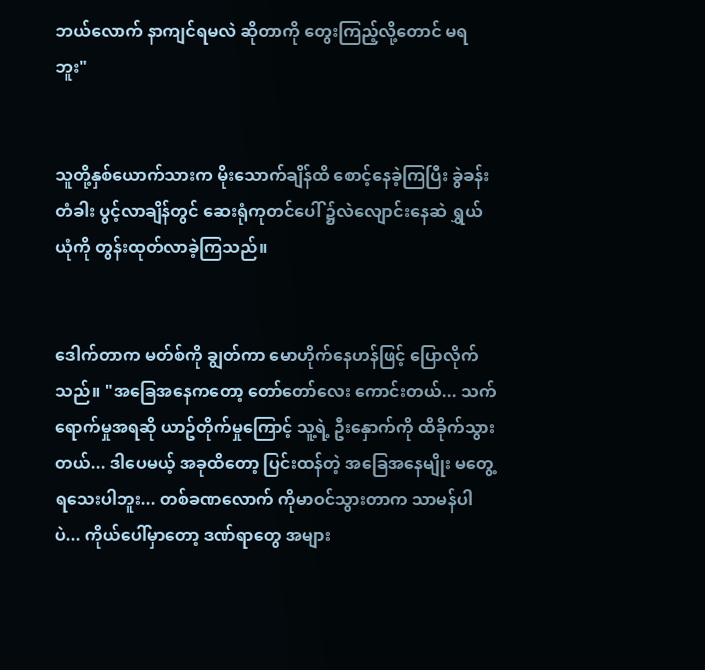ဘယ်လောက် နာကျင်ရမလဲ ဆိုတာကို တွေးကြည့်လို့တောင် မရဘူး"


သူတို့နှစ်ယောက်သားက မိုးသောက်ချိန်ထိ စောင့်နေခဲ့ကြပြီး ခွဲခန်းတံခါး ပွင့်လာချိန်တွင် ဆေးရုံကုတင်ပေါ် ၌လဲလျောင်းနေဆဲ ရွှယ်ယုံကို တွန်းထုတ်လာခဲ့ကြသည်။


ဒေါက်တာက မတ်စ်ကို ချွတ်ကာ မောဟိုက်နေဟန်ဖြင့် ပြောလိုက်သည်။ "အခြေအနေကတော့ တော်တော်လေး ကောင်းတယ်... သက်ရောက်မှုအရဆို ယာဥ်တိုက်မှုကြောင့် သူ့ရဲ့ ဦးနှောက်ကို ထိခိုက်သွားတယ်... ဒါပေမယ့် အခုထိတော့ ပြင်းထန်တဲ့ အခြေအနေမျိုး မတွေ့ရသေးပါဘူး... တစ်ခဏလောက် ကိုမာဝင်သွားတာက သာမန်ပါပဲ... ကိုယ်ပေါ်မှာတော့ ဒဏ်ရာတွေ အများ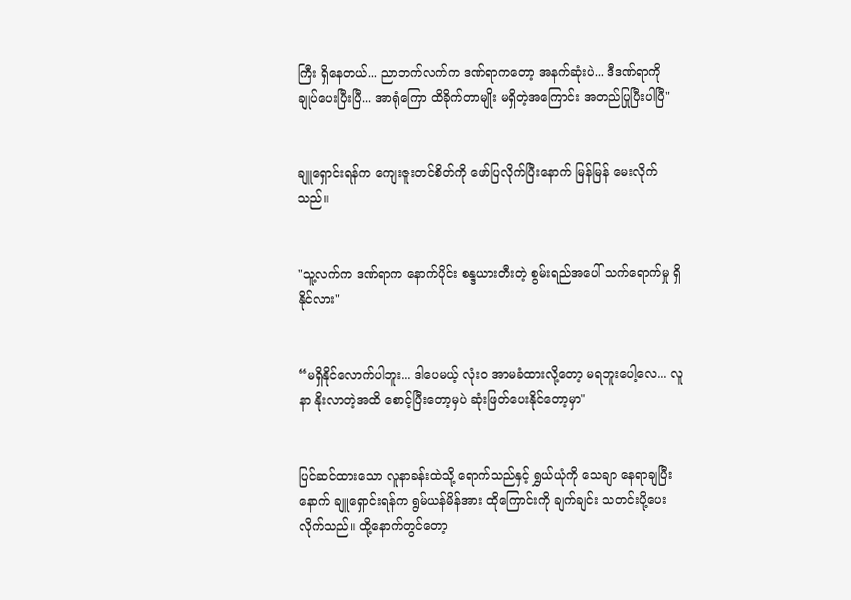ကြီး ရှိနေတယ်... ညာဘက်လက်က ဒဏ်ရာကတော့ အနက်ဆုံးပဲ... ဒီဒဏ်ရာကို ချုပ်ပေးပြီးပြီ... အာရုံကြော ထိခိုက်တာမျိုး မရှိတဲ့အကြောင်း အတည်ပြုပြီးပါပြီ"


ချူရှောင်းရန်က ကျေးဇူးတင်စိတ်ကို ဖော်ပြလိုက်ပြီးနောက် မြန်မြန် မေးလိုက်သည်။


"သူ့လက်က ဒဏ်ရာက နောက်ပိုင်း စန္ဒယားတီးတဲ့ စွမ်းရည်အပေါ် သက်ရောက်မှု ရှိနိုင်လား"


“မရှိနိုင်လောက်ပါဘူး... ဒါပေမယ့် လုံးဝ အာမခံထားလို့တော့ မရဘူးပေါ့လေ... လူနာ နိုးလာတဲ့အထိ စောင့်ပြီးတော့မှပဲ ဆုံးဖြတ်ပေးနိုင်တော့မှာ"


ပြင်ဆင်ထားသော လူနာခန်းထဲသို့ ရောက်သည်နှင့် ရွှယ်ယုံကို သေချာ နေရာချပြီးနောက် ချူရှောင်းရန်က ရွမ်ယန်မိန်အား ထိုကြောင်းကို ချက်ချင်း သတင်းပို့ပေးလိုက်သည်။ ထို့နောက်တွင်တော့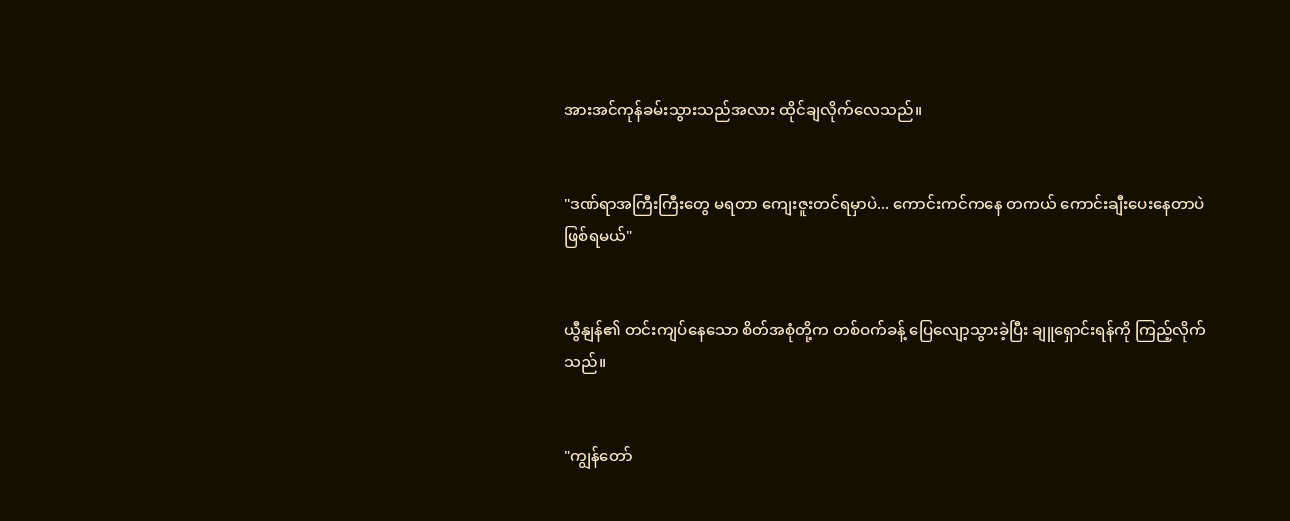အားအင်ကုန်ခမ်းသွားသည်အလား ထိုင်ချလိုက်လေသည်။


"ဒဏ်ရာအကြီးကြီးတွေ မရတာ ကျေးဇူးတင်ရမှာပဲ... ကောင်းကင်ကနေ တကယ် ကောင်းချီးပေးနေတာပဲ ဖြစ်ရမယ်"


ယွီနျန်၏ တင်းကျပ်နေသော စိတ်အစုံတို့က တစ်ဝက်ခန့် ပြေလျော့သွားခဲ့ပြီး ချူရှောင်းရန်ကို ကြည့်လိုက်သည်။


"ကျွန်တော်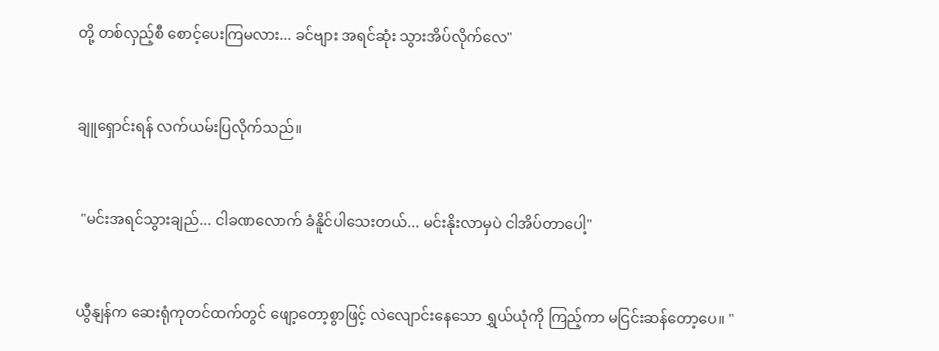တို့ တစ်လှည့်စီ စောင့်ပေးကြမလား... ခင်ဗျား အရင်ဆုံး သွားအိပ်လိုက်လေ"


ချူရှောင်းရန် လက်ယမ်းပြလိုက်သည်။


 "မင်းအရင်သွားချည်... ငါခဏလောက် ခံနိူင်ပါသေးတယ်... မင်းနိုးလာမှပဲ ငါအိပ်တာပေါ့"


ယွီနျန်က ဆေးရုံကုတင်ထက်တွင် ဖျော့တော့စွာဖြင့် လဲလျောင်းနေသော ရွှယ်ယုံကို ကြည့်ကာ မငြင်းဆန်တော့ပေ။ "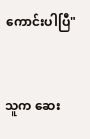ကောင်းပါပြီ"


သူက ဆေး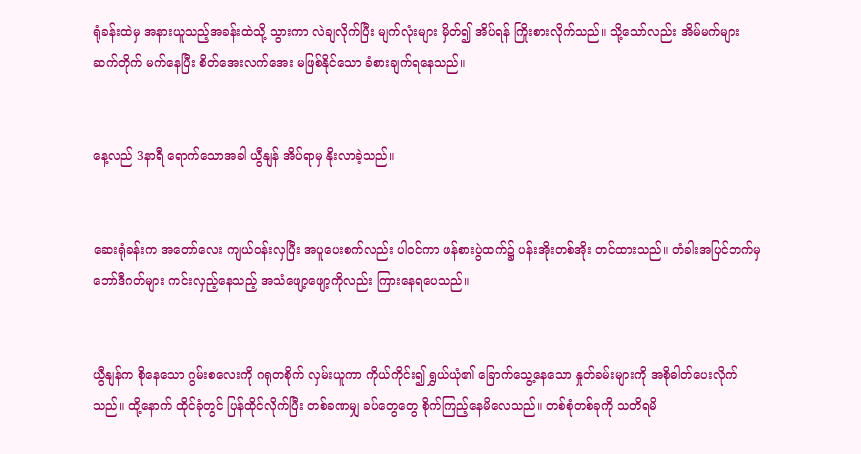ရုံခန်းထဲမှ အနားယူသည့်အခန်းထဲသို့ သွားကာ လဲချလိုက်ပြီး မျက်လုံးများ မှိတ်၍ အိပ်ရန် ကြိုးစားလိုက်သည်။ သို့သော်လည်း အိမ်မက်များ ဆက်တိုက် မက်နေပြီး စိတ်အေးလက်အေး မဖြစ်နိုင်သော ခံစားချက်ရနေသည်။


နေ့လည် 3နာရီ ရောက်သောအခါ ယွီနျန် အိပ်ရာမှ နိုးလာခဲ့သည်။


ဆေးရုံခန်းက အတော်လေး ကျယ်ဝန်းလှပြီး အပူပေးစက်လည်း ပါဝင်ကာ ဖန်စားပွဲထက်၌ ပန်းအိုးတစ်အိုး တင်ထားသည်။ တံခါးအပြင်ဘက်မှ ဘော်ဒီဂတ်များ ကင်းလှည့်နေသည့် အသံဖျော့ဖျော့ကိုလည်း ကြားနေရပေသည်။


ယွီနျန်က စိုနေသော ဂွမ်းစလေးကို ဂရုတစိုက် လှမ်းယူကာ ကိုယ်ကိုင်း၍ ရွှယ်ယုံ၏ ခြောက်သွေ့နေသော နှုတ်ခမ်းများကို အစိုဓါတ်ပေးလိုက်သည်။ ထို့နောက် ထိုင်ခုံတွင် ပြန်ထိုင်လိုက်ပြီး တစ်ခဏမျှ ခပ်တွေတွေ စိုက်ကြည့်နေမိလေသည်။ တစ်စုံတစ်ခုကို သတိရမိ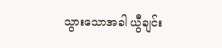သွားသောအခါ ယွီချင်း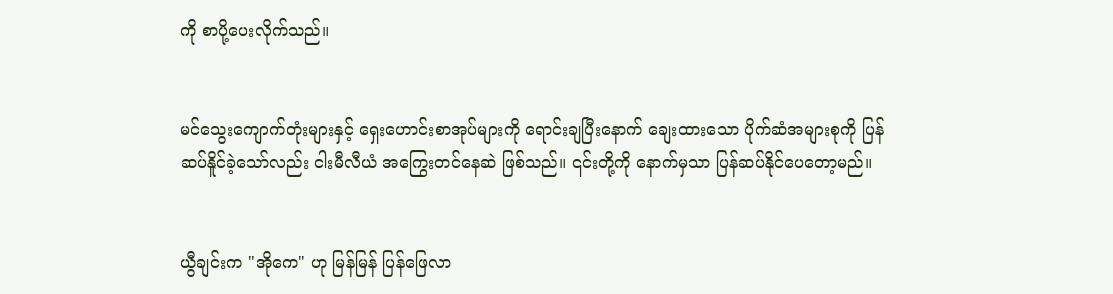ကို စာပို့ပေးလိုက်သည်။


မင်သွေးကျောက်တုံးများနှင့် ရှေးဟောင်းစာအုပ်များကို ရောင်းချပြီးနောက် ချေးထားသော ပိုက်ဆံအများစုကို ပြန်ဆပ်နိူင်ခဲ့သော်လည်း ငါးမီလီယံ အကြွေးတင်နေဆဲ ဖြစ်သည်။ ၎င်းတို့ကို နောက်မှသာ ပြန်ဆပ်နိုင်ပေတော့မည်။


ယွီချင်းက "အိုကေ" ဟု မြန်မြန် ပြန်ဖြေလာ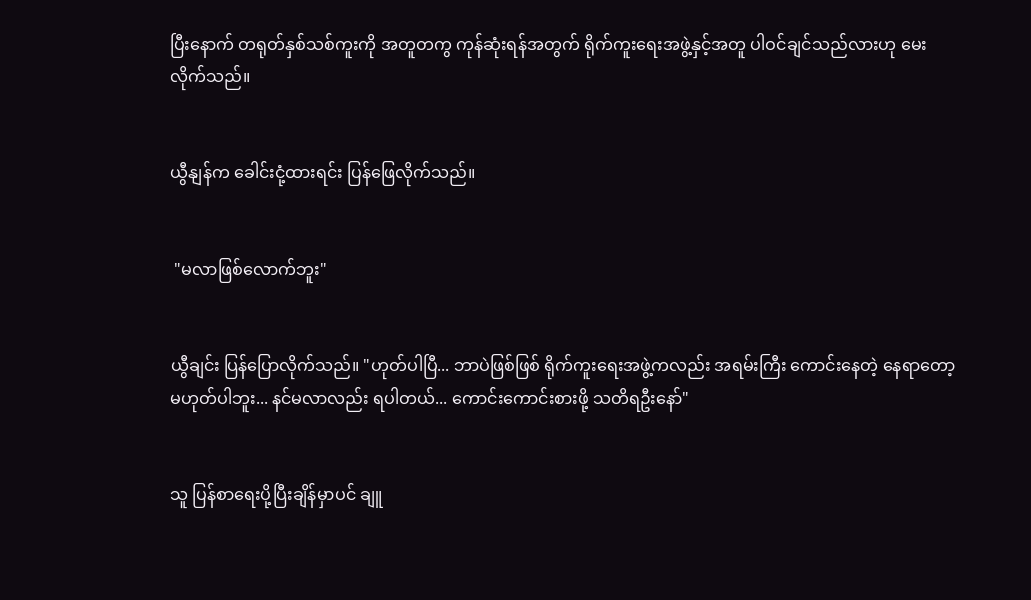ပြီးနောက် တရုတ်နှစ်သစ်ကူးကို အတူတကွ ကုန်ဆုံးရန်အတွက် ရိုက်ကူးရေးအဖွဲ့နှင့်အတူ ပါဝင်ချင်သည်လားဟု မေးလိုက်သည်။


ယွီနျန်က ခေါင်းငုံ့ထားရင်း ပြန်ဖြေလိုက်သည်။


 "မလာဖြစ်လောက်ဘူး"


ယွီချင်း ပြန်ပြောလိုက်သည်။ "ဟုတ်ပါပြီ... ဘာပဲဖြစ်ဖြစ် ရိုက်ကူးရေးအဖွဲ့ကလည်း အရမ်းကြီး ကောင်းနေတဲ့ နေရာတော့ မဟုတ်ပါဘူး... နင်မလာလည်း ရပါတယ်... ကောင်းကောင်းစားဖို့ သတိရဦးနော်"


သူ ပြန်စာရေးပို့ပြီးချိန်မှာပင် ချူ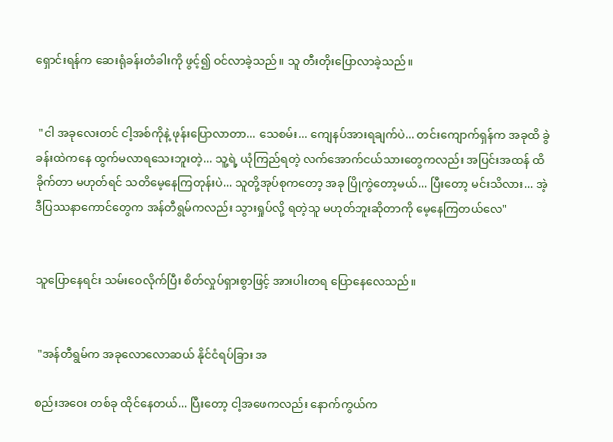ရှောင်းရန်က ဆေးရုံခန်းတံခါးကို ဖွင့်၍ ဝင်လာခဲ့သည်။ သူ တီးတိုးပြောလာခဲ့သည်။


 "ငါ အခုလေးတင် ငါ့အစ်ကိုနဲ့ ဖုန်းပြောလာတာ... သေစမ်း... ကျေနပ်အားရချက်ပဲ... တင်းကျောက်ရှန်က အခုထိ ခွဲခန်းထဲကနေ ထွက်မလာရသေးဘူးတဲ့... သူ့ရဲ့ ယုံကြည်ရတဲ့ လက်အောက်ငယ်သားတွေကလည်း အပြင်းအထန် ထိခိုက်တာ မဟုတ်ရင် သတိမေ့နေကြတုန်းပဲ... သူတို့အုပ်စုကတော့ အခု ပြိုကွဲတော့မယ်... ပြီးတော့ မင်းသိလား... အဲ့ဒီပြဿနာကောင်တွေက အန်တီရွမ်ကလည်း သွားရှုပ်လို့ ရတဲ့သူ မဟုတ်ဘူးဆိုတာကို မေ့နေကြတယ်လေ"


သူပြောနေရင်း သမ်းဝေလိုက်ပြီး စိတ်လှုပ်ရှားစွာဖြင့် အားပါးတရ ပြောနေလေသည်။


 "အန်တီရွမ်က အခုလောလောဆယ် နိုင်ငံရပ်ခြား အ

စည်းအဝေး တစ်ခု ထိုင်နေတယ်... ပြီးတော့ ငါ့အဖေကလည်း နောက်ကွယ်က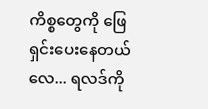ကိစ္စတွေကို ဖြေရှင်းပေးနေတယ်လေ... ရလဒ်ကို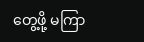တွေ့ဖို့ မကြာ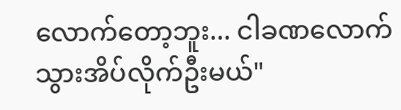လောက်တော့ဘူး... ငါခဏလောက် သွားအိပ်လိုက်ဦးမယ်"